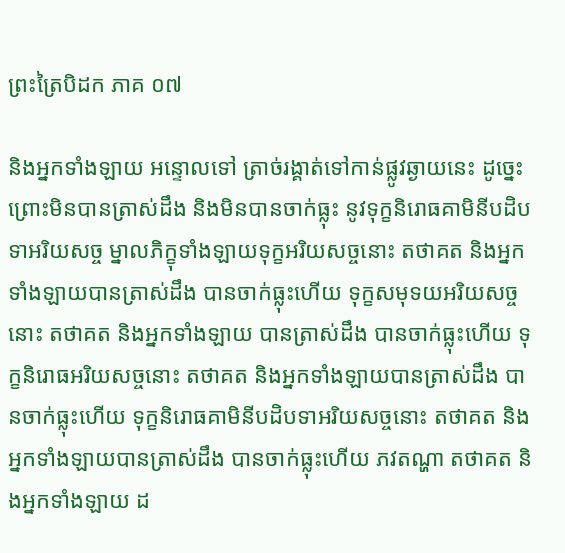ព្រះត្រៃបិដក ភាគ ០៧

និងអ្នកទាំងឡាយ អន្ទោលទៅ ត្រាច់រង្គាត់ទៅកាន់ផ្លូវឆ្ងាយនេះ ដូច្នេះ ព្រោះមិនបានត្រាស់ដឹង និងមិនបានចាក់ធ្លុះ នូវទុក្ខនិរោធគាមិនីបដិបទាអរិយសច្ច ម្នាលភិក្ខុទាំងឡាយទុក្ខអរិយសច្ចនោះ តថាគត និងអ្នកទាំងឡាយបានត្រាស់ដឹង បានចាក់ធ្លុះហើយ ទុក្ខសមុទយអរិយសច្ចនោះ តថាគត និងអ្នកទាំងឡាយ បានត្រាស់ដឹង បានចាក់ធ្លុះហើយ ទុក្ខនិរោធអរិយសច្ចនោះ តថាគត និងអ្នកទាំងឡាយបានត្រាស់ដឹង បានចាក់ធ្លុះហើយ ទុក្ខនិរោធគាមិនីបដិបទាអរិយសច្ចនោះ តថាគត និងអ្នកទាំងឡាយបានត្រាស់ដឹង បានចាក់ធ្លុះហើយ ភវតណ្ហា តថាគត និងអ្នកទាំងឡាយ ដ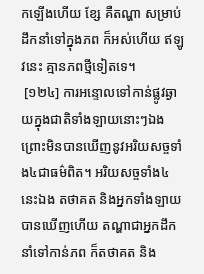កឡើងហើយ ខ្សែ គឺតណ្ហា សម្រាប់ដឹកនាំទៅក្នុងភព ក៏អស់ហើយ ឥឡូវនេះ គ្មានភពថ្មីទៀតទេ។
 [១២៤] ការអន្ទោលទៅកាន់ផ្លូវឆ្ងាយក្នុងជាតិទាំងឡាយនោះៗឯង ព្រោះមិនបានឃើញនូវអរិយសច្ចទាំង៤ជាធម៌ពិត។ អរិយសច្ចទាំង៤នេះឯង តថាគត និងអ្នកទាំងឡាយ បានឃើញហើយ តណ្ហាជាអ្នកដឹកនាំទៅកាន់ភព ក៏តថាគត និង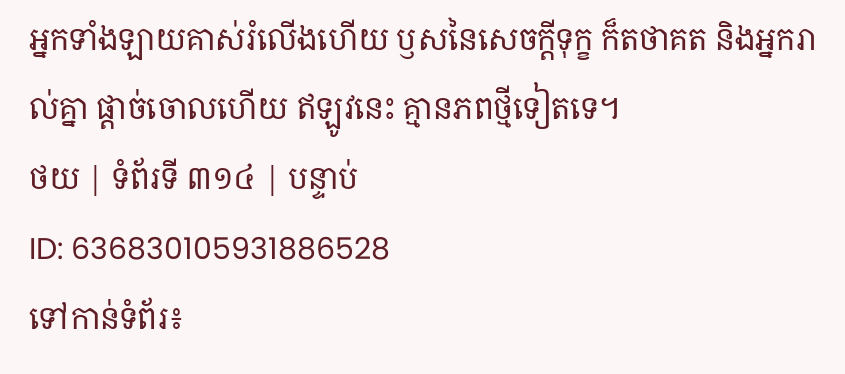អ្នកទាំងឡាយគាស់រំលើងហើយ ឫសនៃសេចក្តីទុក្ខ ក៏តថាគត និងអ្នករាល់គ្នា ផ្តាច់ចោលហើយ ឥឡូវនេះ គ្មានភពថ្មីទៀតទេ។
ថយ | ទំព័រទី ៣១៤ | បន្ទាប់
ID: 636830105931886528
ទៅកាន់ទំព័រ៖